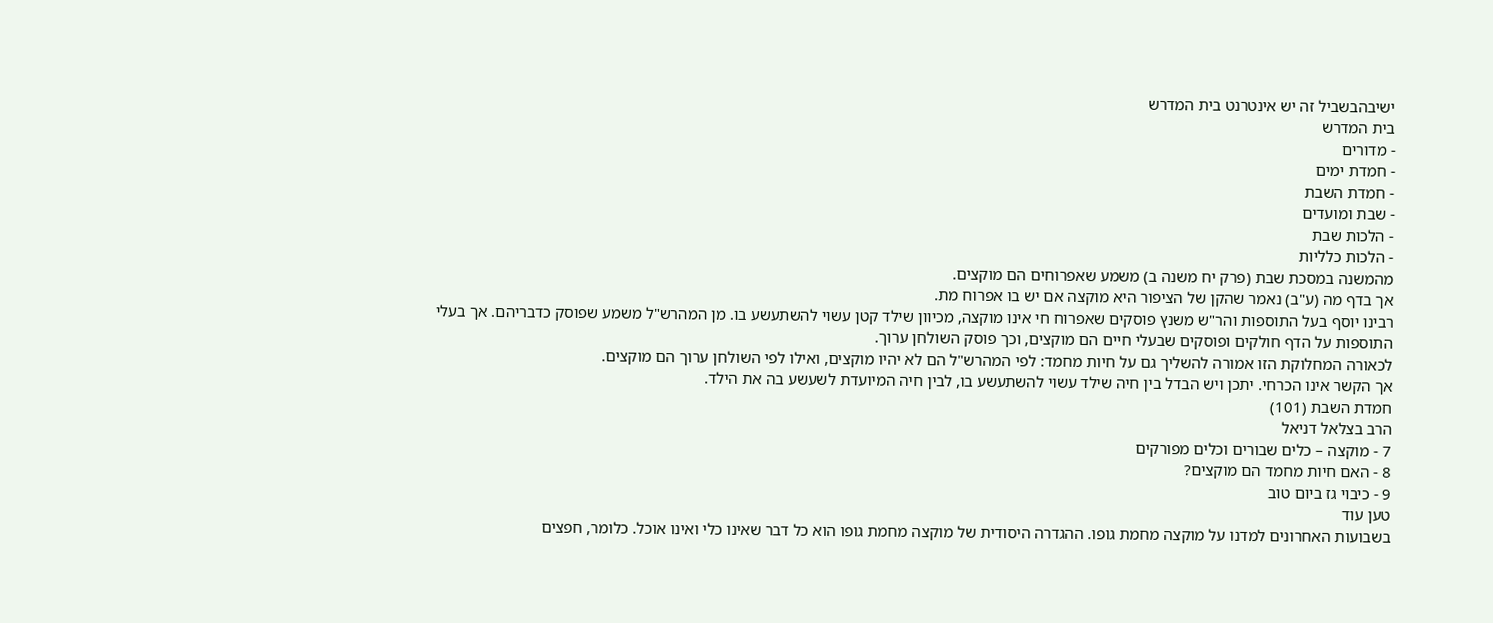ישיבהבשביל זה יש אינטרנט בית המדרש
בית המדרש
- מדורים
- חמדת ימים
- חמדת השבת
- שבת ומועדים
- הלכות שבת
- הלכות כלליות
מהמשנה במסכת שבת (פרק יח משנה ב) משמע שאפרוחים הם מוקצים.
אך בדף מה (ע"ב) נאמר שהקן של הציפור היא מוקצה אם יש בו אפרוח מת.
רבינו יוסף בעל התוספות והר"ש משנץ פוסקים שאפרוח חי אינו מוקצה, מכיוון שילד קטן עשוי להשתעשע בו. מן המהרש"ל משמע שפוסק כדבריהם. אך בעלי התוספות על הדף חולקים ופוסקים שבעלי חיים הם מוקצים, וכך פוסק השולחן ערוך.
לכאורה המחלוקת הזו אמורה להשליך גם על חיות מחמד: לפי המהרש"ל הם לא יהיו מוקצים, ואילו לפי השולחן ערוך הם מוקצים.
אך הקשר אינו הכרחי. יתכן ויש הבדל בין חיה שילד עשוי להשתעשע בו, לבין חיה המיועדת לשעשע בה את הילד.
חמדת השבת (101)
הרב בצלאל דניאל
7 - מוקצה – כלים שבורים וכלים מפורקים
8 - האם חיות מחמד הם מוקצים?
9 - כיבוי גז ביום טוב
טען עוד
בשבועות האחרונים למדנו על מוקצה מחמת גופו. ההגדרה היסודית של מוקצה מחמת גופו הוא כל דבר שאינו כלי ואינו אוכל. כלומר, חפצים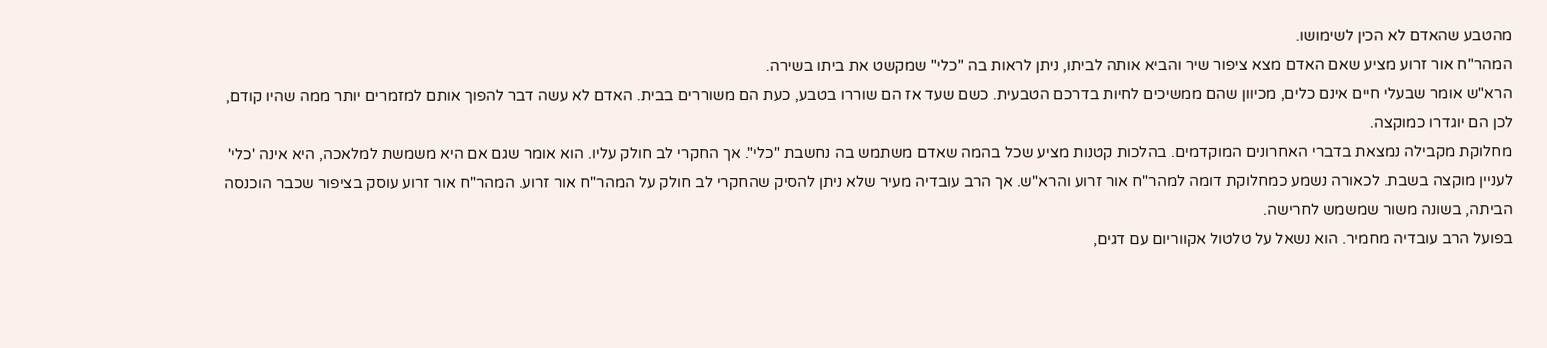מהטבע שהאדם לא הכין לשימושו.
המהר"ח אור זרוע מציע שאם האדם מצא ציפור שיר והביא אותה לביתו, ניתן לראות בה "כלי" שמקשט את ביתו בשירה.
הרא"ש אומר שבעלי חיים אינם כלים, מכיוון שהם ממשיכים לחיות בדרכם הטבעית. כשם שעד אז הם שוררו בטבע, כעת הם משוררים בבית. האדם לא עשה דבר להפוך אותם למזמרים יותר ממה שהיו קודם, לכן הם יוגדרו כמוקצה.
מחלוקת מקבילה נמצאת בדברי האחרונים המוקדמים. בהלכות קטנות מציע שכל בהמה שאדם משתמש בה נחשבת "כלי". אך החקרי לב חולק עליו. הוא אומר שגם אם היא משמשת למלאכה, היא אינה 'כלי' לעניין מוקצה בשבת. לכאורה נשמע כמחלוקת דומה למהר"ח אור זרוע והרא"ש. אך הרב עובדיה מעיר שלא ניתן להסיק שהחקרי לב חולק על המהר"ח אור זרוע. המהר"ח אור זרוע עוסק בציפור שכבר הוכנסה הביתה, בשונה משור שמשמש לחרישה.
בפועל הרב עובדיה מחמיר. הוא נשאל על טלטול אקווריום עם דגים,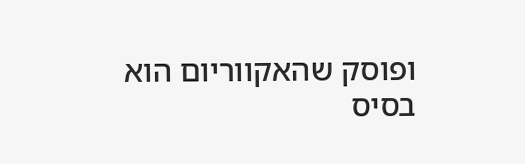ופוסק שהאקווריום הוא בסיס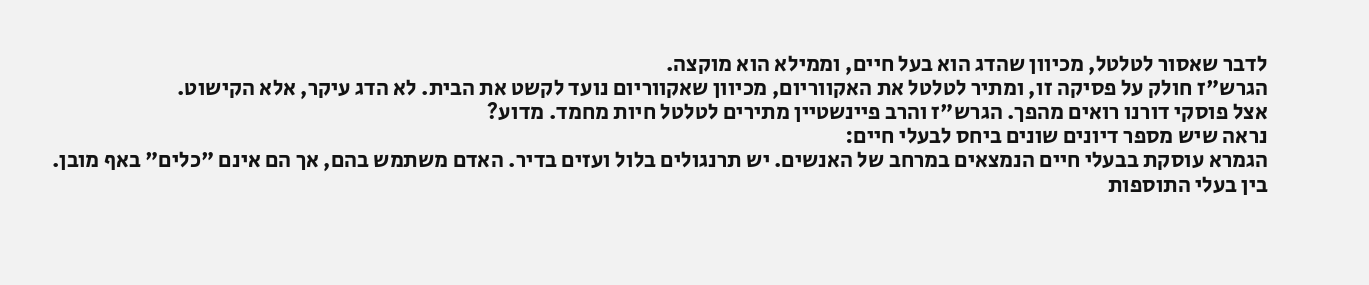לדבר שאסור לטלטל, מכיוון שהדג הוא בעל חיים, וממילא הוא מוקצה.
הגרש"ז חולק על פסיקה זו, ומתיר לטלטל את האקווריום, מכיוון שאקווריום נועד לקשט את הבית. לא הדג עיקר, אלא הקישוט.
אצל פוסקי דורנו רואים מהפך. הגרש"ז והרב פיינשטיין מתירים לטלטל חיות מחמד. מדוע?
נראה שיש מספר דיונים שונים ביחס לבעלי חיים:
הגמרא עוסקת בבעלי חיים הנמצאים במרחב של האנשים. יש תרנגולים בלול ועזים בדיר. האדם משתמש בהם, אך הם אינם "כלים" באף מובן.
בין בעלי התוספות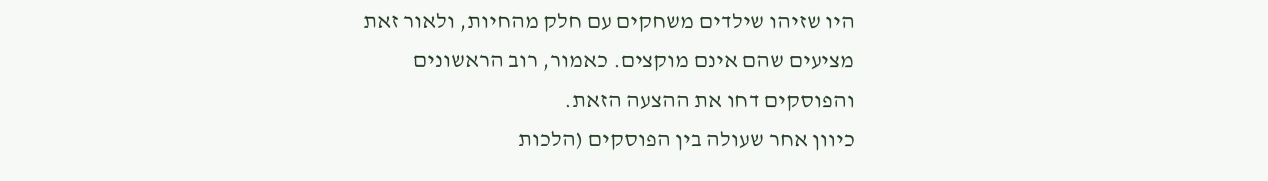היו שזיהו שילדים משחקים עם חלק מהחיות, ולאור זאת מציעים שהם אינם מוקצים. כאמור, רוב הראשונים והפוסקים דחו את ההצעה הזאת.
כיוון אחר שעולה בין הפוסקים (הלכות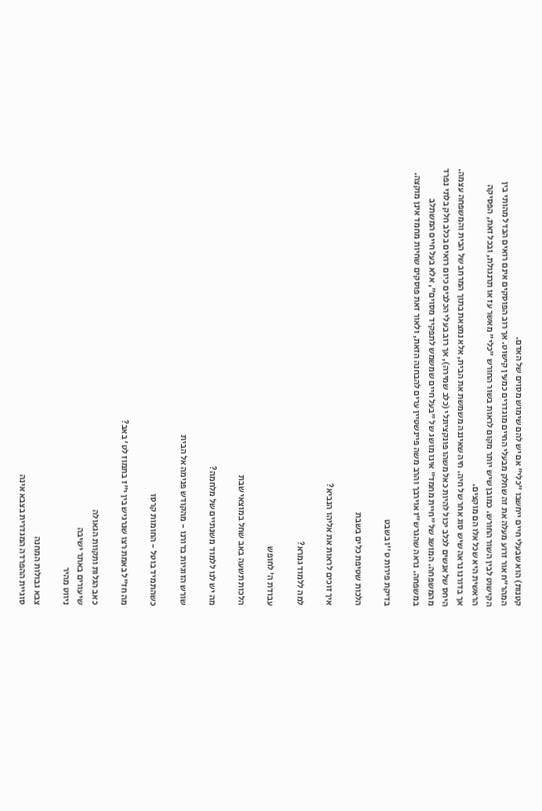קטנות) הוא שבעלי חיים ייחשבו "כלי" אם יש להם שימוש מסוים של האדם.
המהר"ח אור זרוע מעלה את זה שחלק מבעלי החיים מוגדרים כמעין קישוט. אך רוב הפוסקים אינם רואים הבדל מהותי בין הקישוט לבין השור החורש. כמובן שיש יותר מקום לראות בשור החורש "כלי" מאשר עז או תרנגולת, ובכל זאת, הפסיקה הראשית היא שכל אלו הם מוקצים.
אך בדורנו נראה שיש סוג אחר של חיה. חיה שאיננה משמשת את הבית, אלא נמצאת בתוך המרחב של הבית והמשפחה עצמה. היחס של אנשים לכלב יכול להיות כאל משהו פונקציונלי (כלב שמירה), אך רוב בעלי הכלבים כיום רואים בכלב חלק בלתי נפרד מהמשפחה. המושג של "חיית מחמד" אינו מושג של "בעל חיים שמשמש לתפקיד מסוים", אלא בעל חיים המשתלב במשפחה. נראה שהגרש"ז אוירבך והרב משה פיינשטיין ערים להבחנה הזאת, ולאור זאת פוסקים שחיות מחמד אינן מוקצה.

בדיקת פירות ט''ו בשבט

הלכות שטיפת כלים בשבת

איך זוכים לראות את אליהו הנביא?

למה ללמוד גמרא?

עבודת ה' לחופש

הלכות תשעה באב שחל במוצאי שבת

מה יש לנו ללמוד משנתיים של מלחמה?

שורש הזוגיות בדורנו - מהקודש פנימה אל הבית

כשהתמיד בוטל - החומות קרסו

מה חז"ל באמת רצו שנרגיש בין י"ז בתמוז לט' באב?

כאב הגלות ותקוות הגאולה
שיעורים באתר ישיבה
ניווט מהיר

צבא גבולות המחנה
סוגיית ההפרדה המגדרית בצבא אינה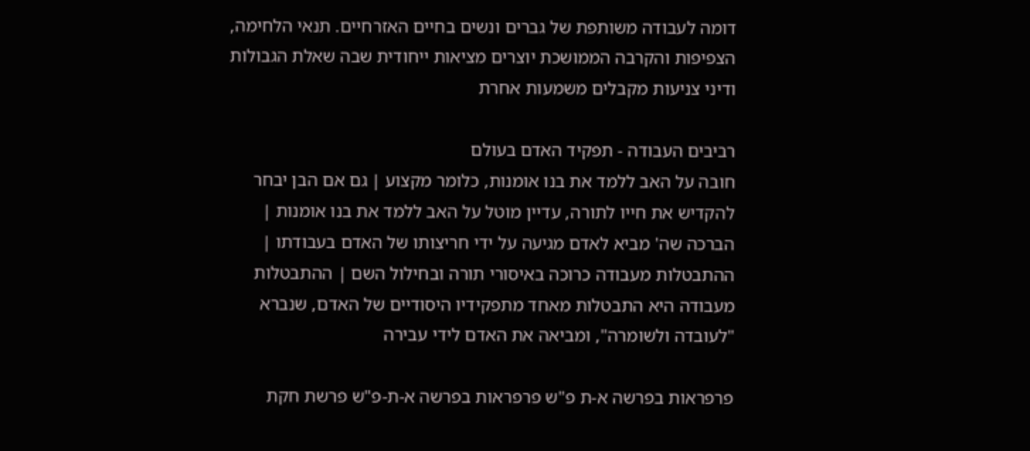דומה לעבודה משותפת של גברים ונשים בחיים האזרחיים. תנאי הלחימה, הצפיפות והקרבה הממושכת יוצרים מציאות ייחודית שבה שאלת הגבולות ודיני צניעות מקבלים משמעות אחרת

רביבים העבודה - תפקיד האדם בעולם
חובה על האב ללמד את בנו אומנות, כלומר מקצוע | גם אם הבן יבחר להקדיש את חייו לתורה, עדיין מוטל על האב ללמד את בנו אומנות | הברכה שה' מביא לאדם מגיעה על ידי חריצותו של האדם בעבודתו | ההתבטלות מעבודה כרוכה באיסורי תורה ובחילול השם | ההתבטלות מעבודה היא התבטלות מאחד מתפקידיו היסודיים של האדם, שנברא "לעובדה ולשומרה", ומביאה את האדם לידי עבירה

פרפראות בפרשה א-ת פ"ש פרפראות בפרשה א-ת-פ"ש פרשת חקת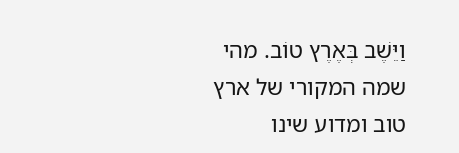וַיֵּשֶׁב בְּאֶרֶץ טוֹב. מהי שמה המקורי של ארץ טוב ומדוע שינו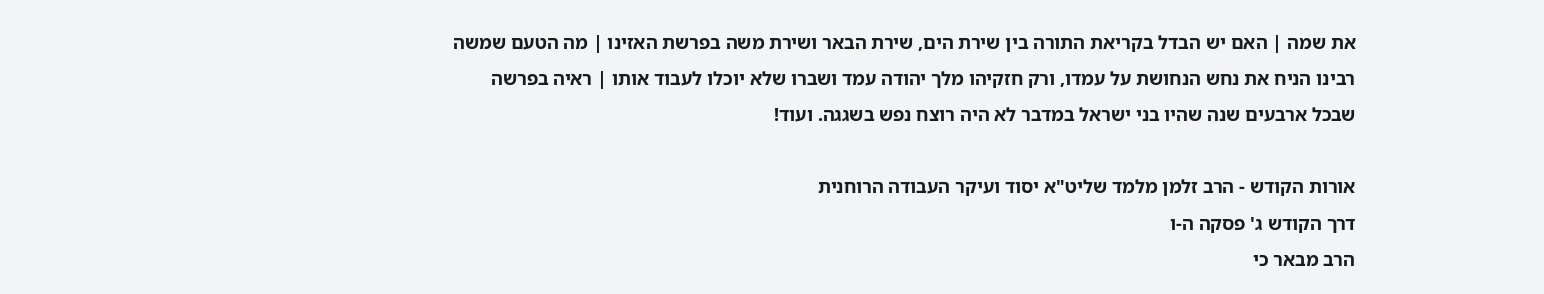את שמה | האם יש הבדל בקריאת התורה בין שירת הים, שירת הבאר ושירת משה בפרשת האזינו | מה הטעם שמשה רבינו הניח את נחש הנחושת על עמדו, ורק חזקיהו מלך יהודה עמד ושברו שלא יוכלו לעבוד אותו | ראיה בפרשה שבכל ארבעים שנה שהיו בני ישראל במדבר לא היה רוצח נפש בשגגה. ועוד!

אורות הקודש - הרב זלמן מלמד שליט"א יסוד ועיקר העבודה הרוחנית
דרך הקודש ג' פסקה ה-ו
הרב מבאר כי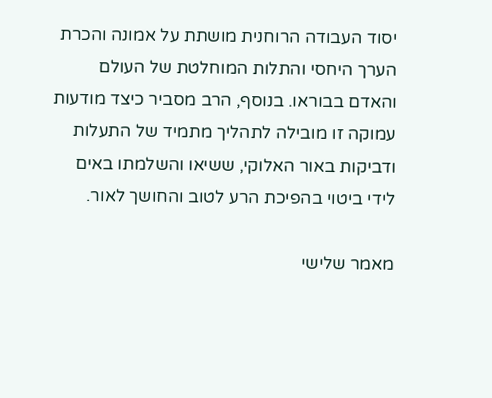יסוד העבודה הרוחנית מושתת על אמונה והכרת הערך היחסי והתלות המוחלטת של העולם והאדם בבוראו. בנוסף, הרב מסביר כיצד מודעות עמוקה זו מובילה לתהליך מתמיד של התעלות ודביקות באור האלוקי, ששיאו והשלמתו באים לידי ביטוי בהפיכת הרע לטוב והחושך לאור.

מאמר שלישי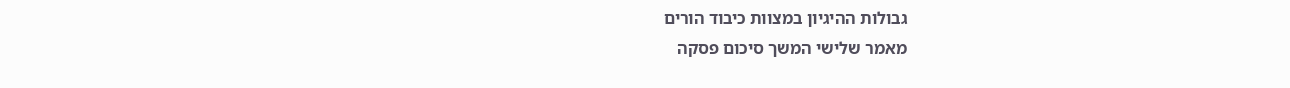גבולות ההיגיון במצוות כיבוד הורים
מאמר שלישי המשך סיכום פסקה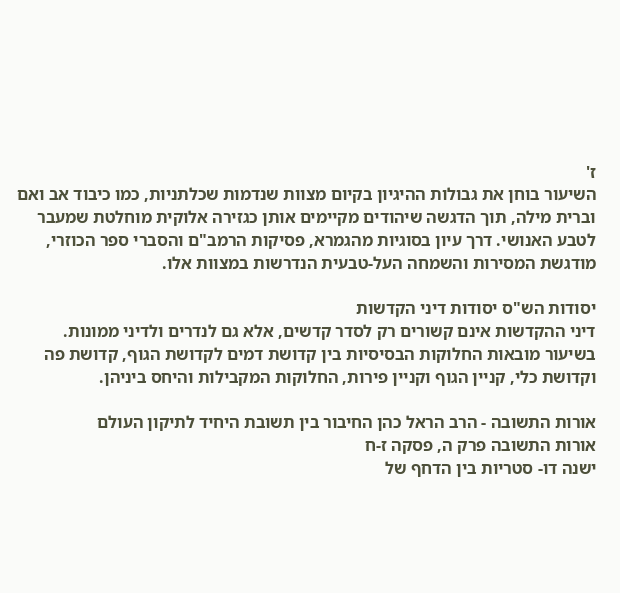ז'
השיעור בוחן את גבולות ההיגיון בקיום מצוות שנדמות שכלתניות, כמו כיבוד אב ואם וברית מילה, תוך הדגשה שיהודים מקיימים אותן כגזירה אלוקית מוחלטת שמעבר לטבע האנושי. דרך עיון בסוגיות מהגמרא, פסיקות הרמב"ם והסברי ספר הכוזרי, מודגשת המסירות והשמחה העל-טבעית הנדרשות במצוות אלו.

יסודות הש"ס יסודות דיני הקדשות
דיני ההקדשות אינם קשורים רק לסדר קדשים, אלא גם לנדרים ולדיני ממונות. בשיעור מובאות החלוקות הבסיסיות בין קדושת דמים לקדושת הגוף, קדושת פה וקדושת כלי, קניין הגוף וקניין פירות, החלוקות המקבילות והיחס ביניהן.

אורות התשובה - הרב הראל כהן החיבור בין תשובת היחיד לתיקון העולם
אורות התשובה פרק ה, פסקה ז-ח
ישנה דו- סטריות בין הדחף של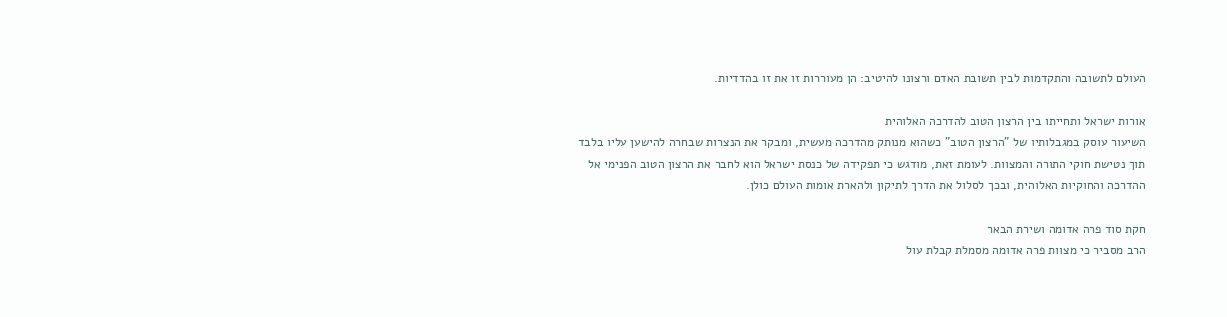העולם לתשובה והתקדמות לבין תשובת האדם ורצונו להיטיב: הן מעוררות זו את זו בהדדיות.

אורות ישראל ותחייתו בין הרצון הטוב להדרכה האלוהית
השיעור עוסק במגבלותיו של "הרצון הטוב" כשהוא מנותק מהדרכה מעשית, ומבקר את הנצרות שבחרה להישען עליו בלבד תוך נטישת חוקי התורה והמצוות. לעומת זאת, מודגש כי תפקידה של כנסת ישראל הוא לחבר את הרצון הטוב הפנימי אל ההדרכה והחוקיות האלוהית, ובכך לסלול את הדרך לתיקון ולהארת אומות העולם כולן.

חקת סוד פרה אדומה ושירת הבאר
הרב מסביר כי מצוות פרה אדומה מסמלת קבלת עול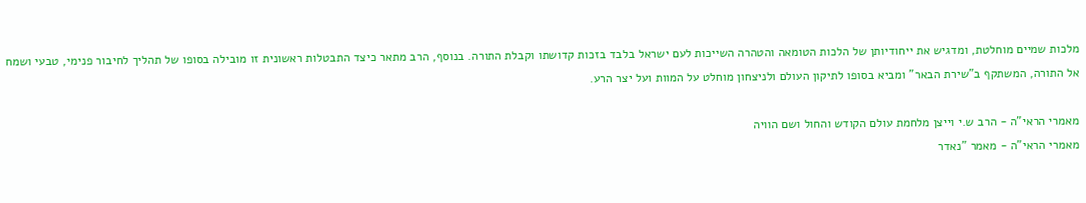מלכות שמיים מוחלטת, ומדגיש את ייחודיותן של הלכות הטומאה והטהרה השייכות לעם ישראל בלבד בזכות קדושתו וקבלת התורה. בנוסף, הרב מתאר כיצד התבטלות ראשונית זו מובילה בסופו של תהליך לחיבור פנימי, טבעי ושמח אל התורה, המשתקף ב"שירת הבאר" ומביא בסופו לתיקון העולם ולניצחון מוחלט על המוות ועל יצר הרע.

מאמרי הראי"ה - הרב ש.י וייצן מלחמת עולם הקודש והחול ושם הוויה
מאמרי הראי"ה - מאמר "נאדר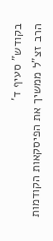בקודש" סעיף ד'
הרב זצ"ל ממשיך את הפיסקאות הקודמות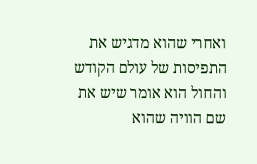ואחרי שהוא מדגיש את התפיסות של עולם הקודש והחול הוא אומר שיש את שם הוויה שהוא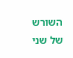השורש של שני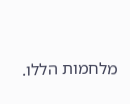מלחמות הללו.